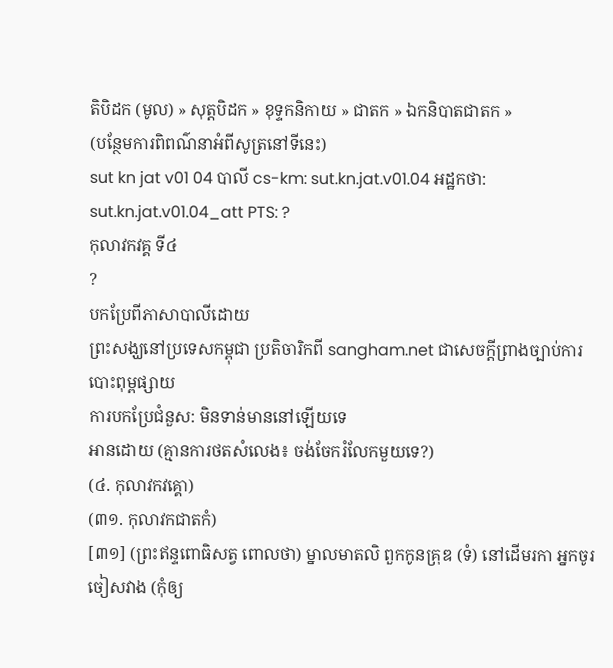តិបិដក (មូល) » សុត្តបិដក » ខុទ្ទកនិកាយ » ជាតក » ឯកនិបាតជាតក »
(បន្ថែមការពិពណ៌នាអំពីសូត្រនៅទីនេះ)
sut kn jat v01 04 បាលី cs-km: sut.kn.jat.v01.04 អដ្ឋកថា: sut.kn.jat.v01.04_att PTS: ?
កុលាវកវគ្គ ទី៤
?
បកប្រែពីភាសាបាលីដោយ
ព្រះសង្ឃនៅប្រទេសកម្ពុជា ប្រតិចារិកពី sangham.net ជាសេចក្តីព្រាងច្បាប់ការបោះពុម្ពផ្សាយ
ការបកប្រែជំនួស: មិនទាន់មាននៅឡើយទេ
អានដោយ (គ្មានការថតសំលេង៖ ចង់ចែករំលែកមួយទេ?)
(៤. កុលាវកវគ្គោ)
(៣១. កុលាវកជាតកំ)
[៣១] (ព្រះឥន្ទពោធិសត្វ ពោលថា) ម្នាលមាតលិ ពួកកូនគ្រុឌ (ទំ) នៅដើមរកា អ្នកចូរចៀសវាង (កុំឲ្យ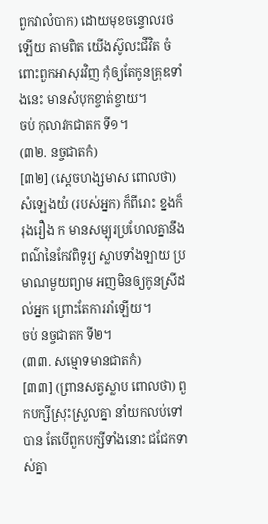ពួកវាលំបាក) ដោយមុខចន្ទោលរថឡើយ តាមពិត យើងស៊ូលះជីវិត ចំពោះពួកអាសុរវិញ កុំឲ្យតែកូនគ្រុឌទាំងនេះ មានសំបុកខ្ចាត់ខ្ចាយ។
ចប់ កុលាវកជាតក ទី១។
(៣២. នច្ចជាតកំ)
[៣២] (ស្តេចហង្សមាស ពោលថា) សំឡេងយំ (របស់អ្នក) ក៏ពីរោះ ខ្នងក៏រុងរឿង ក មានសម្បុរប្រហែលគ្នានឹងពណ៌នៃកែវពិទូរ្យ ស្លាបទាំងឡាយ ប្រមាណមួយព្យាម អញមិនឲ្យកូនស្រីដល់អ្នក ព្រោះតែការរាំឡើយ។
ចប់ នច្ចជាតក ទី២។
(៣៣. សម្មោទមានជាតកំ)
[៣៣] (ព្រានសត្វស្លាប ពោលថា) ពួកបក្សីស្រុះស្រួលគ្នា នាំយកលប់ទៅបាន តែបើពួកបក្សីទាំងនោះ ជជែកទាស់គ្នា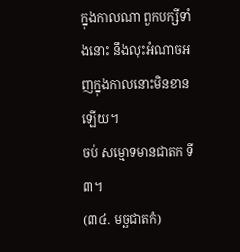ក្នុងកាលណា ពួកបក្សីទាំងនោះ នឹងលុះអំណាចអញក្នុងកាលនោះមិនខានឡើយ។
ចប់ សម្មោទមានជាតក ទី៣។
(៣៤. មច្ឆជាតកំ)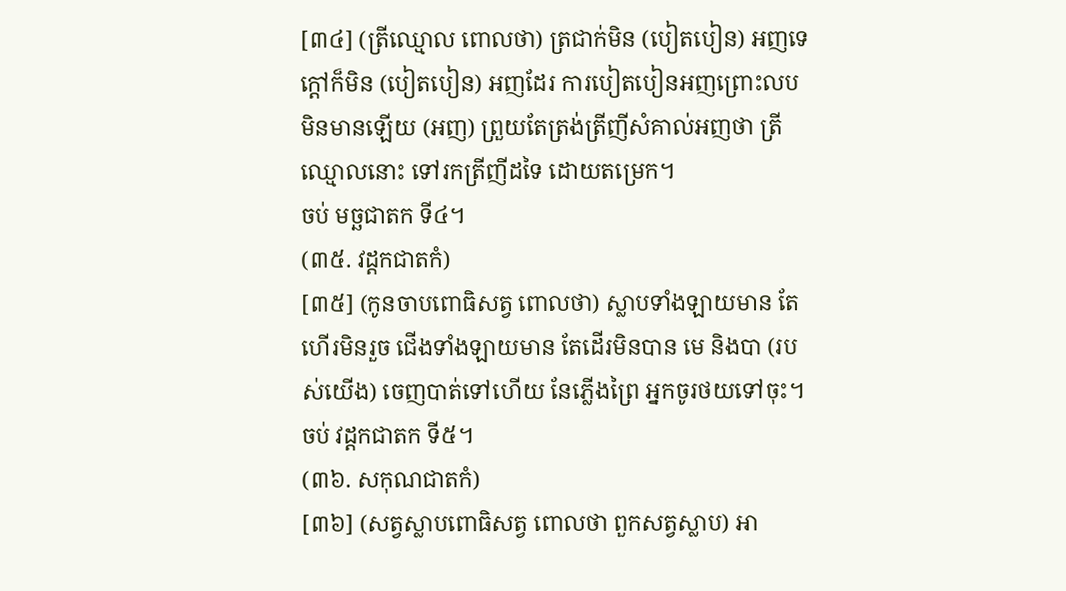[៣៤] (ត្រីឈ្មោល ពោលថា) ត្រជាក់មិន (បៀតបៀន) អញទេ ក្តៅក៏មិន (បៀតបៀន) អញដែរ ការបៀតបៀនអញព្រោះលប មិនមានឡើយ (អញ) ព្រួយតែត្រង់ត្រីញីសំគាល់អញថា ត្រីឈ្មោលនោះ ទៅរកត្រីញីដទៃ ដោយតម្រេក។
ចប់ មច្ឆជាតក ទី៤។
(៣៥. វដ្ដកជាតកំ)
[៣៥] (កូនចាបពោធិសត្វ ពោលថា) ស្លាបទាំងឡាយមាន តែហើរមិនរួច ជើងទាំងឡាយមាន តែដើរមិនបាន មេ និងបា (របស់យើង) ចេញបាត់ទៅហើយ នែភ្លើងព្រៃ អ្នកចូរថយទៅចុះ។
ចប់ វដ្តកជាតក ទី៥។
(៣៦. សកុណជាតកំ)
[៣៦] (សត្វស្លាបពោធិសត្វ ពោលថា ពួកសត្វស្លាប) អា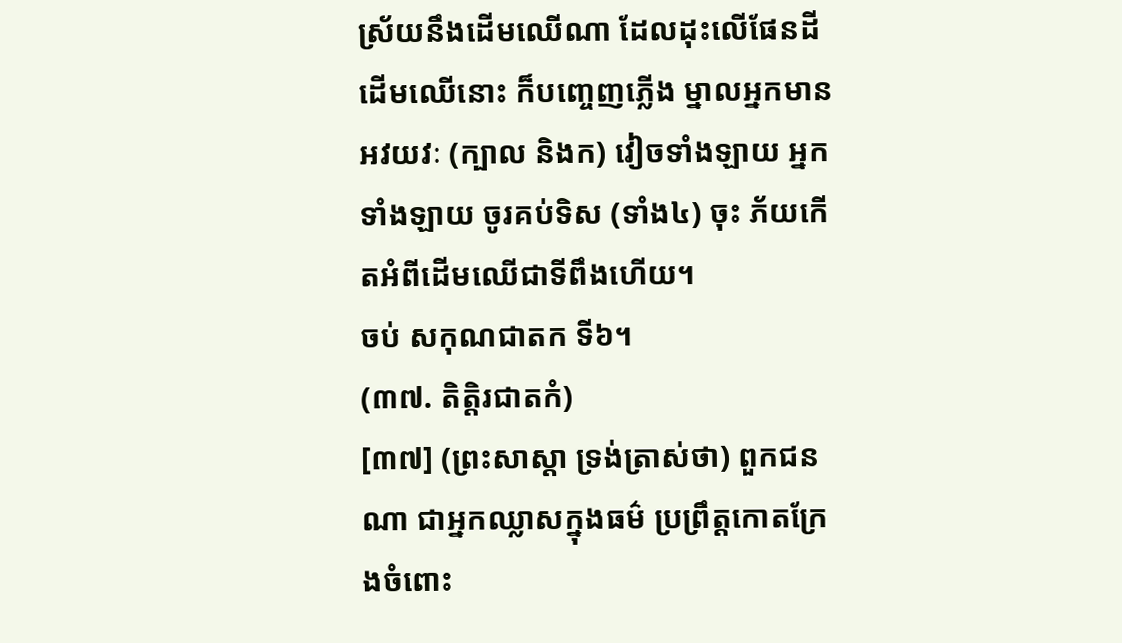ស្រ័យនឹងដើមឈើណា ដែលដុះលើផែនដី ដើមឈើនោះ ក៏បញ្ចេញភ្លើង ម្នាលអ្នកមានអវយវៈ (ក្បាល និងក) វៀចទាំងឡាយ អ្នកទាំងឡាយ ចូរគប់ទិស (ទាំង៤) ចុះ ភ័យកើតអំពីដើមឈើជាទីពឹងហើយ។
ចប់ សកុណជាតក ទី៦។
(៣៧. តិត្តិរជាតកំ)
[៣៧] (ព្រះសាស្តា ទ្រង់ត្រាស់ថា) ពួកជនណា ជាអ្នកឈ្លាសក្នុងធម៌ ប្រព្រឹត្តកោតក្រែងចំពោះ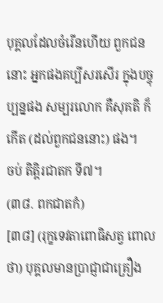បុគ្គលដែលចំរើនហើយ ពួកជននោះ អ្នកផងគប្បីសរសើរ ក្នុងបច្ចុប្បន្នផង សម្បរលោក គឺសុគតិ ក៏កើត (ដល់ពួកជននោះ) ផង។
ចប់ តិត្តិរជាតក ទី៧។
(៣៨. ពកជាតកំ)
[៣៨] (រុក្ខទេវតាពោធិសត្វ ពោលថា) បុគ្គលមានបា្រជ្ញាជាគ្រឿង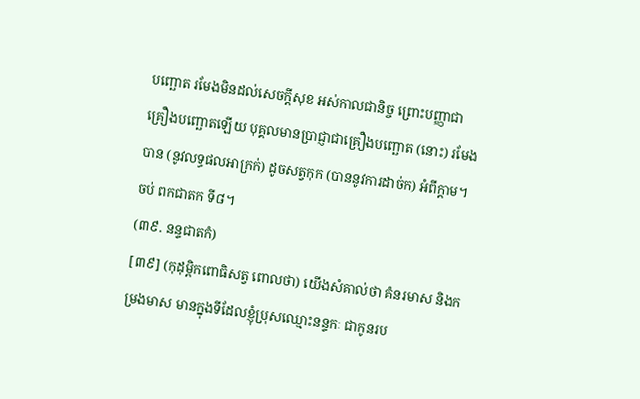បញ្ឆោត រមែងមិនដល់សេចក្តីសុខ អស់កាលជានិច្ច ព្រោះបញ្ញាជាគ្រឿងបញ្ឆោតឡើយ បុគ្គលមានបា្រជ្ញាជាគ្រឿងបញ្ឆោត (នោះ) រមែងបាន (នូវលទ្ធផលអាក្រក់) ដូចសត្វកុក (បាននូវការដាច់ក) អំពីក្តាម។
ចប់ ពកជាតក ទី៨។
(៣៩. នន្ទជាតកំ)
[៣៩] (កុដុម្ពិកពោធិសត្វ ពោលថា) យើងសំគាល់ថា គំនរមាស និងកម្រងមាស មានក្នុងទីដែលខ្ញុំប្រុសឈ្មោះនន្ទកៈ ជាកូនរប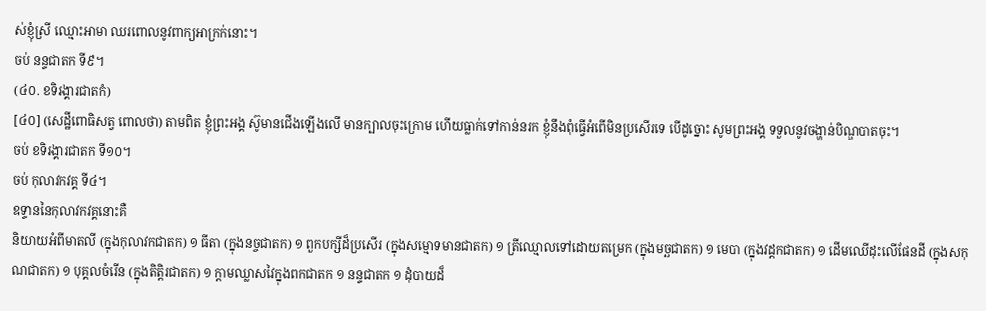ស់ខ្ញុំស្រី ឈ្មោះអាមា ឈរពោលនូវពាក្យអាក្រក់នោះ។
ចប់ នន្ទជាតក ទី៩។
(៤០. ខទិរង្គារជាតកំ)
[៤០] (សេដ្ឋីពោធិសត្វ ពោលថា) តាមពិត ខ្ញុំព្រះអង្គ ស៊ូមានជើងឡើងលើ មានក្បាលចុះក្រោម ហើយធ្លាក់ទៅកាន់នរក ខ្ញុំនឹងពុំធ្វើអំពើមិនប្រសើរទេ បើដូច្នោះ សូមព្រះអង្គ ទទួលនូវចង្ហាន់បិណ្ឌបាតចុះ។
ចប់ ខទិរង្គារជាតក ទី១០។
ចប់ កុលាវកវគ្គ ទី៤។
ឧទ្ទាននៃកុលាវកវគ្គនោះគឺ
និយាយអំពីមាតលី (ក្នុងកុលាវកជាតក) ១ ធីតា (ក្នុងនច្ចជាតក) ១ ពួកបក្សីដ៏ប្រសើរ (ក្នុងសម្មោទមានជាតក) ១ ត្រីឈ្មោលទៅដោយតម្រេក (ក្នុងមច្ឆជាតក) ១ មេបា (ក្នុងវដ្តកជាតក) ១ ដើមឈើដុះលើផែនដី (ក្នុងសកុណជាតក) ១ បុគ្គលចំរើន (ក្នុងតិត្តិរជាតក) ១ ក្តាមឈ្លាសវៃក្នុងពកជាតក ១ នន្ទជាតក ១ ដុំបាយដ៏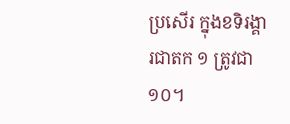ប្រសើរ ក្នុងខទិរង្គារជាតក ១ ត្រូវជា ១០។